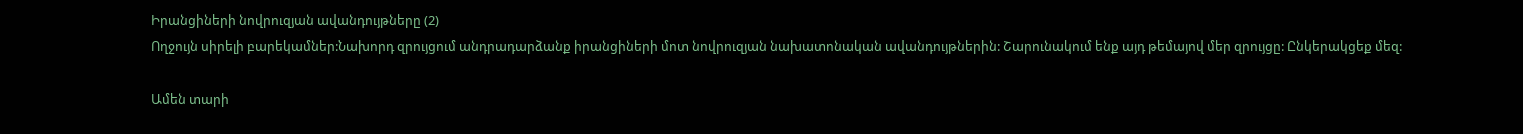Իրանցիների նովրուզյան ավանդույթները (2)
Ողջույն սիրելի բարեկամներ:Նախորդ զրույցում անդրադարձանք իրանցիների մոտ նովրուզյան նախատոնական ավանդույթներին: Շարունակում ենք այդ թեմայով մեր զրույցը: Ընկերակցեք մեզ:

Ամեն տարի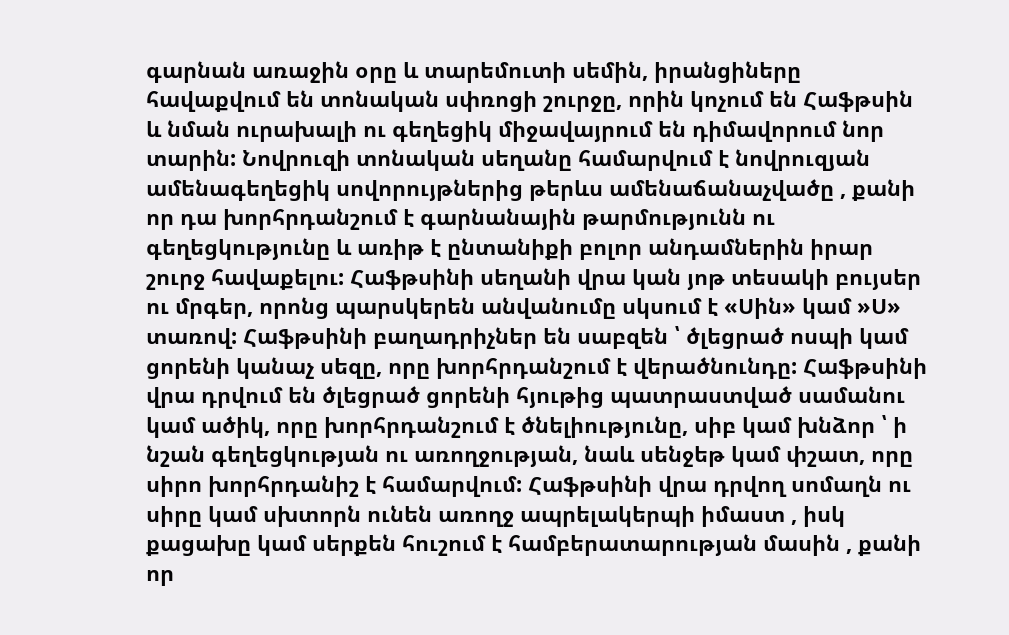գարնան առաջին օրը և տարեմուտի սեմին, իրանցիները հավաքվում են տոնական սփռոցի շուրջը, որին կոչում են Հաֆթսին և նման ուրախալի ու գեղեցիկ միջավայրում են դիմավորում նոր տարին: Նովրուզի տոնական սեղանը համարվում է նովրուզյան ամենագեղեցիկ սովորույթներից թերևս ամենաճանաչվածը , քանի որ դա խորհրդանշում է գարնանային թարմությունն ու գեղեցկությունը և առիթ է ընտանիքի բոլոր անդամներին իրար շուրջ հավաքելու: Հաֆթսինի սեղանի վրա կան յոթ տեսակի բույսեր ու մրգեր, որոնց պարսկերեն անվանումը սկսում է «Սին» կամ »Ս» տառով: Հաֆթսինի բաղադրիչներ են սաբզեն ՝ ծլեցրած ոսպի կամ ցորենի կանաչ սեզը, որը խորհրդանշում է վերածնունդը: Հաֆթսինի վրա դրվում են ծլեցրած ցորենի հյութից պատրաստված սամանու կամ ածիկ, որը խորհրդանշում է ծնելիությունը, սիբ կամ խնձոր ՝ ի նշան գեղեցկության ու առողջության, նաև սենջեթ կամ փշատ, որը սիրո խորհրդանիշ է համարվում: Հաֆթսինի վրա դրվող սոմաղն ու սիրը կամ սխտորն ունեն առողջ ապրելակերպի իմաստ , իսկ քացախը կամ սերքեն հուշում է համբերատարության մասին , քանի որ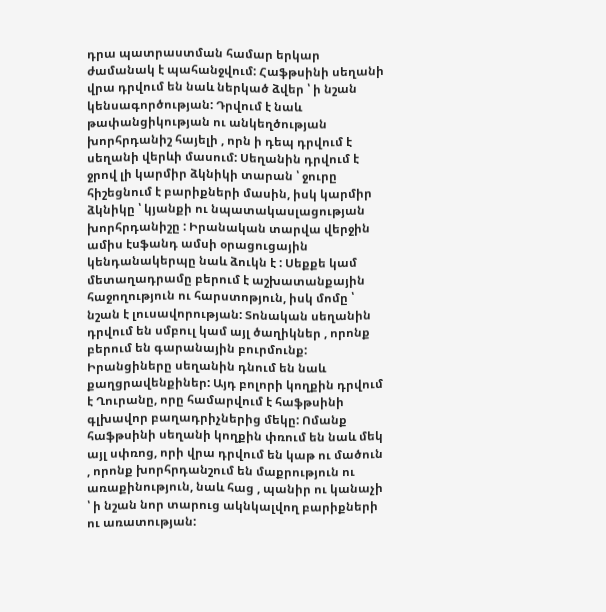դրա պատրաստման համար երկար ժամանակ է պահանջվում: Հաֆթսինի սեղանի վրա դրվում են նաև ներկած ձվեր ՝ ի նշան կենսագործության: Դրվում է նաև թափանցիկության ու անկեղծության խորհրդանիշ հայելի , որն ի դեպ դրվում է սեղանի վերևի մասում: Սեղանին դրվում է ջրով լի կարմիր ձկնիկի տարան ՝ ջուրը հիշեցնում է բարիքների մասին, իսկ կարմիր ձկնիկը ՝ կյանքի ու նպատակասլացության խորհրդանիշը : Իրանական տարվա վերջին ամիս էսֆանդ ամսի օրացուցային կենդանակերպը նաև ձուկն է : Սեքքե կամ մետաղադրամը բերում է աշխատանքային հաջողություն ու հարստոթյուն, իսկ մոմը ՝ նշան է լուսավորության: Տոնական սեղանին դրվում են սմբուլ կամ այլ ծաղիկներ , որոնք բերում են գարանային բուրմունք: Իրանցիները սեղանին դնում են նաև քաղցրավենքիներ: Այդ բոլորի կողքին դրվում է Ղուրանը, որը համարվում է հաֆթսինի գլխավոր բաղադրիչներից մեկը: Ոմանք հաֆթսինի սեղանի կողքին փռում են նաև մեկ այլ սփռոց, որի վրա դրվում են կաթ ու մածուն , որոնք խորհրդանշում են մաքրություն ու առաքինություն, նաև հաց , պանիր ու կանաչի ՝ ի նշան նոր տարուց ակնկալվող բարիքների ու առատության: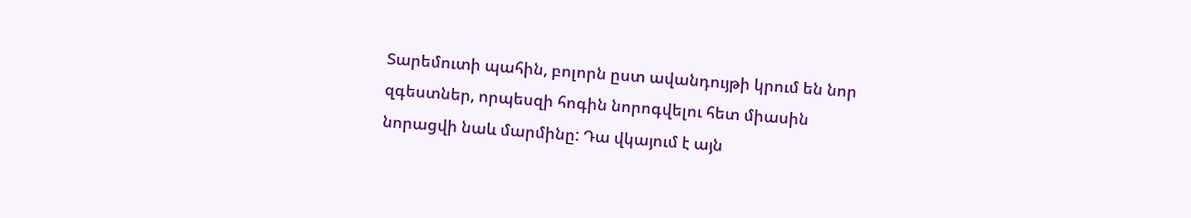Տարեմուտի պահին, բոլորն ըստ ավանդույթի կրում են նոր զգեստներ, որպեսզի հոգին նորոգվելու հետ միասին նորացվի նաև մարմինը: Դա վկայում է այն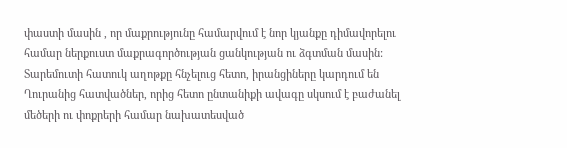փաստի մասին , որ մաքրությունը համարվում է նոր կյանքը դիմավորելու համար ներքուստ մաքրագործության ցանկության ու ձգտման մասին: Տարեմուտի հատուկ աղոթքը հնչելուց հետո, իրանցիները կարդում են Ղուրանից հատվածներ, որից հետո ընտանիքի ավագը սկսում է բաժանել մեծերի ու փոքրերի համար նախատեսված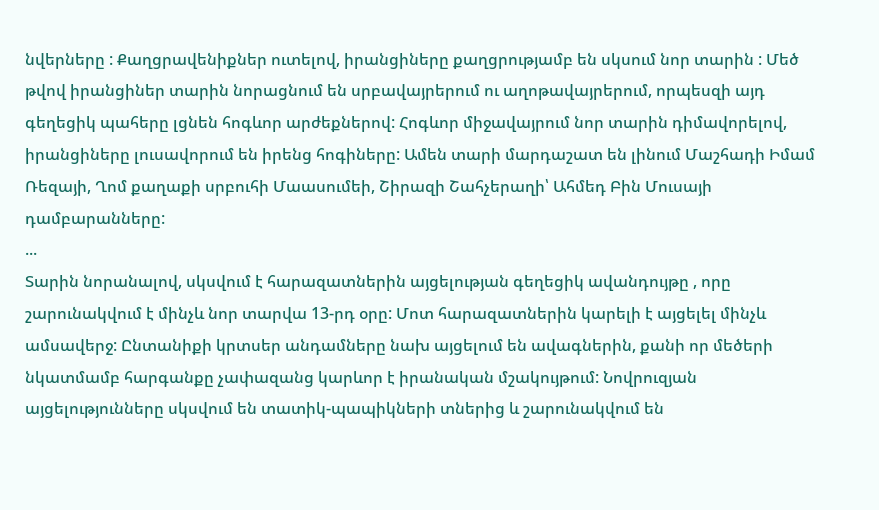նվերները : Քաղցրավենիքներ ուտելով, իրանցիները քաղցրությամբ են սկսում նոր տարին : Մեծ թվով իրանցիներ տարին նորացնում են սրբավայրերում ու աղոթավայրերում, որպեսզի այդ գեղեցիկ պահերը լցնեն հոգևոր արժեքներով: Հոգևոր միջավայրում նոր տարին դիմավորելով, իրանցիները լուսավորում են իրենց հոգիները: Ամեն տարի մարդաշատ են լինում Մաշհադի Իմամ Ռեզայի, Ղոմ քաղաքի սրբուհի Մաասումեի, Շիրազի Շահչերաղի՝ Ահմեդ Բին Մուսայի դամբարանները:
...
Տարին նորանալով, սկսվում է հարազատներին այցելության գեղեցիկ ավանդույթը , որը շարունակվում է մինչև նոր տարվա 13-րդ օրը: Մոտ հարազատներին կարելի է այցելել մինչև ամսավերջ: Ընտանիքի կրտսեր անդամները նախ այցելում են ավագներին, քանի որ մեծերի նկատմամբ հարգանքը չափազանց կարևոր է իրանական մշակույթում: Նովրուզյան այցելությունները սկսվում են տատիկ-պապիկների տներից և շարունակվում են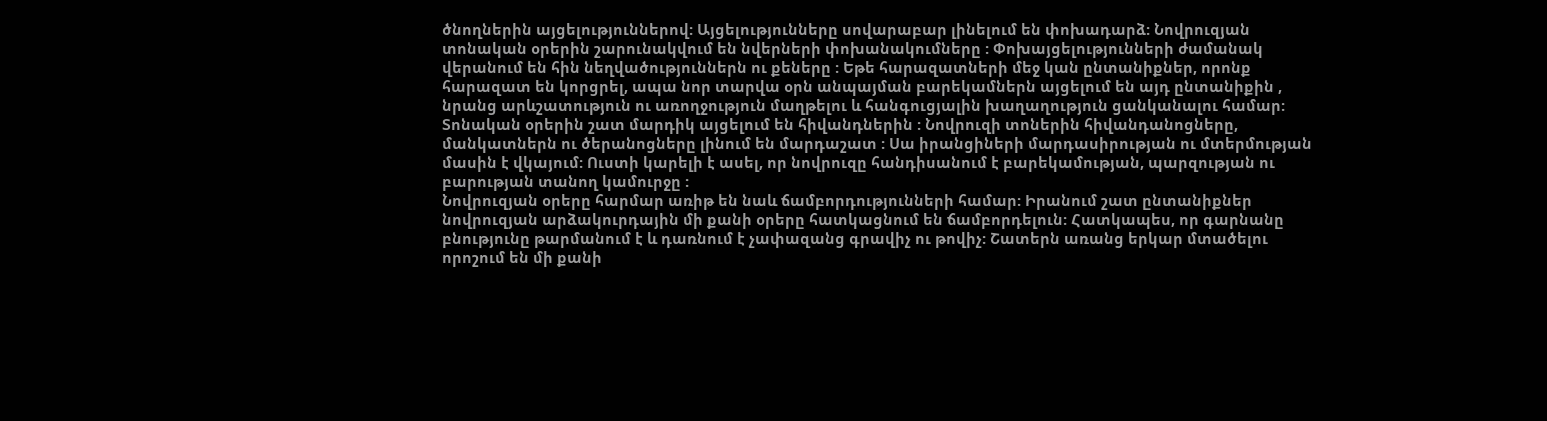ծնողներին այցելություններով: Այցելությունները սովարաբար լինելում են փոխադարձ: Նովրուզյան տոնական օրերին շարունակվում են նվերների փոխանակումները : Փոխայցելությունների ժամանակ վերանում են հին նեղվածություններն ու քեները : Եթե հարազատների մեջ կան ընտանիքներ, որոնք հարազատ են կորցրել, ապա նոր տարվա օրն անպայման բարեկամներն այցելում են այդ ընտանիքին , նրանց արևշատություն ու առողջություն մաղթելու և հանգուցյալին խաղաղություն ցանկանալու համար: Տոնական օրերին շատ մարդիկ այցելում են հիվանդներին : Նովրուզի տոներին հիվանդանոցները, մանկատներն ու ծերանոցները լինում են մարդաշատ : Սա իրանցիների մարդասիրության ու մտերմության մասին է վկայում: Ուստի կարելի է ասել, որ նովրուզը հանդիսանում է բարեկամության, պարզության ու բարության տանող կամուրջը :
Նովրուզյան օրերը հարմար առիթ են նաև ճամբորդությունների համար: Իրանում շատ ընտանիքներ նովրուզյան արձակուրդային մի քանի օրերը հատկացնում են ճամբորդելուն: Հատկապես, որ գարնանը բնությունը թարմանում է և դառնում է չափազանց գրավիչ ու թովիչ: Շատերն առանց երկար մտածելու որոշում են մի քանի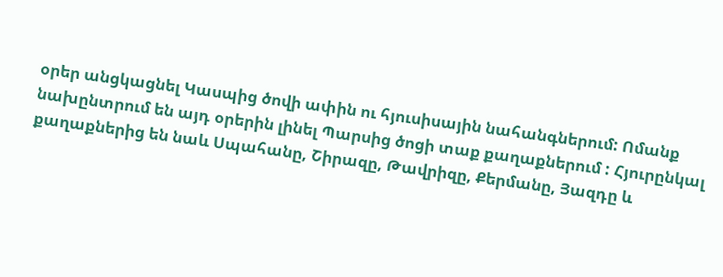օրեր անցկացնել Կասպից ծովի ափին ու հյուսիսային նահանգներում: Ոմանք նախընտրում են այդ օրերին լինել Պարսից ծոցի տաք քաղաքներում : Հյուրընկալ քաղաքներից են նաև Սպահանը, Շիրազը, Թավրիզը, Քերմանը, Յազդը և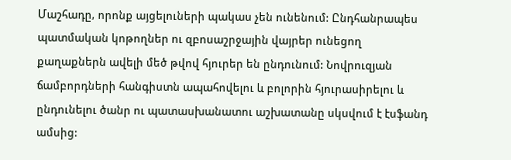Մաշհադը, որոնք այցելուների պակաս չեն ունենում: Ընդհանրապես պատմական կոթողներ ու զբոսաշրջային վայրեր ունեցող քաղաքներն ավելի մեծ թվով հյուրեր են ընդունում: Նովրուզյան ճամբորդների հանգիստն ապահովելու և բոլորին հյուրասիրելու և ընդունելու ծանր ու պատասխանատու աշխատանը սկսվում է էսֆանդ ամսից: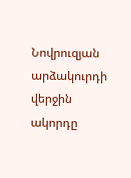Նովրուզյան արձակուրդի վերջին ակորդը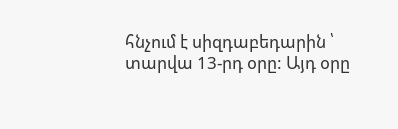հնչում է սիզդաբեդարին ՝ տարվա 13-րդ օրը: Այդ օրը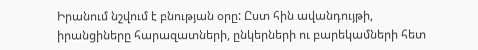Իրանում նշվում է բնության օրը: Ըստ հին ավանդույթի, իրանցիները հարազատների, ընկերների ու բարեկամների հետ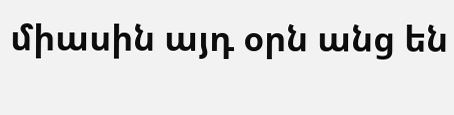միասին այդ օրն անց են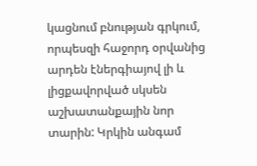կացնում բնության գրկում, որպեսզի հաջորդ օրվանից արդեն էներգիայով լի և լիցքավորված սկսեն աշխատանքային նոր տարին: Կրկին անգամ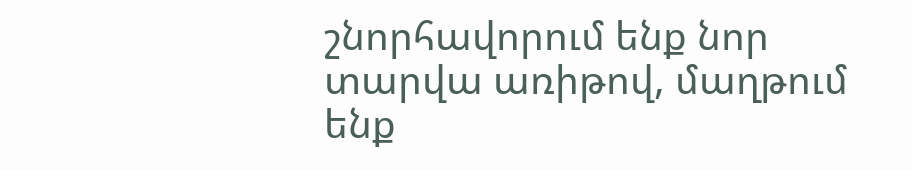շնորհավորում ենք նոր տարվա առիթով, մաղթում ենք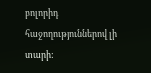բոլորիդ հաջողություններով լի տարի: